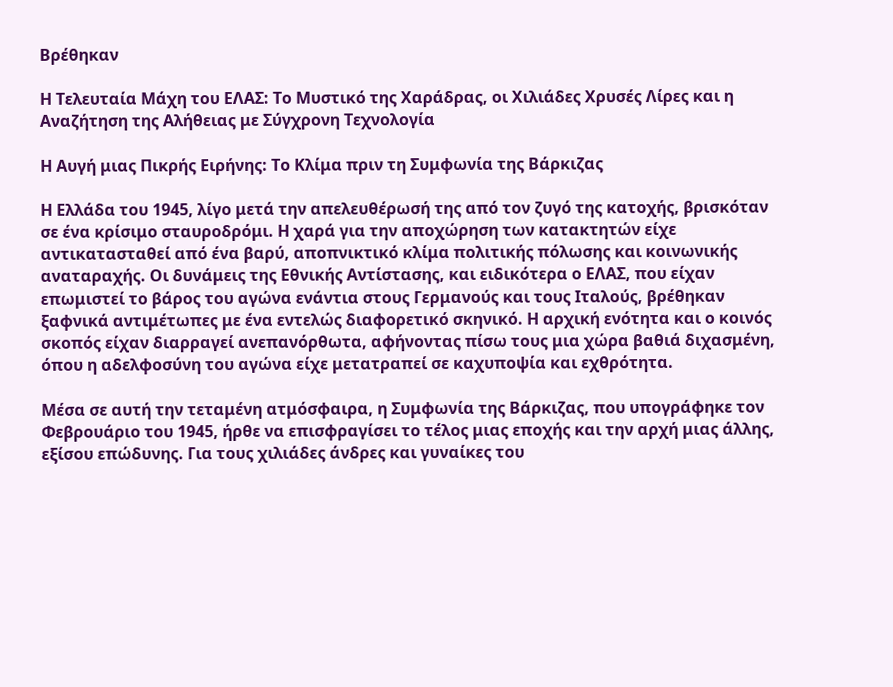Βρέθηκαν

Η Τελευταία Μάχη του ΕΛΑΣ: Το Μυστικό της Χαράδρας, οι Χιλιάδες Χρυσές Λίρες και η Αναζήτηση της Αλήθειας με Σύγχρονη Τεχνολογία

Η Αυγή μιας Πικρής Ειρήνης: Το Κλίμα πριν τη Συμφωνία της Βάρκιζας

Η Ελλάδα του 1945, λίγο μετά την απελευθέρωσή της από τον ζυγό της κατοχής, βρισκόταν σε ένα κρίσιμο σταυροδρόμι. Η χαρά για την αποχώρηση των κατακτητών είχε αντικατασταθεί από ένα βαρύ, αποπνικτικό κλίμα πολιτικής πόλωσης και κοινωνικής αναταραχής. Οι δυνάμεις της Εθνικής Αντίστασης, και ειδικότερα ο ΕΛΑΣ, που είχαν επωμιστεί το βάρος του αγώνα ενάντια στους Γερμανούς και τους Ιταλούς, βρέθηκαν ξαφνικά αντιμέτωπες με ένα εντελώς διαφορετικό σκηνικό. Η αρχική ενότητα και ο κοινός σκοπός είχαν διαρραγεί ανεπανόρθωτα, αφήνοντας πίσω τους μια χώρα βαθιά διχασμένη, όπου η αδελφοσύνη του αγώνα είχε μετατραπεί σε καχυποψία και εχθρότητα.

Μέσα σε αυτή την τεταμένη ατμόσφαιρα, η Συμφωνία της Βάρκιζας, που υπογράφηκε τον Φεβρουάριο του 1945, ήρθε να επισφραγίσει το τέλος μιας εποχής και την αρχή μιας άλλης, εξίσου επώδυνης. Για τους χιλιάδες άνδρες και γυναίκες του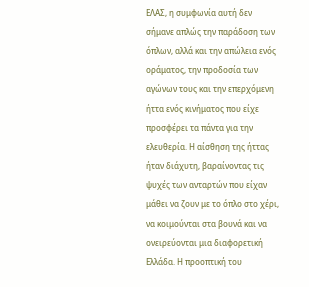ΕΛΑΣ, η συμφωνία αυτή δεν σήμανε απλώς την παράδοση των όπλων, αλλά και την απώλεια ενός οράματος, την προδοσία των αγώνων τους και την επερχόμενη ήττα ενός κινήματος που είχε προσφέρει τα πάντα για την ελευθερία. Η αίσθηση της ήττας ήταν διάχυτη, βαραίνοντας τις ψυχές των ανταρτών που είχαν μάθει να ζουν με το όπλο στο χέρι, να κοιμούνται στα βουνά και να ονειρεύονται μια διαφορετική Ελλάδα. Η προοπτική του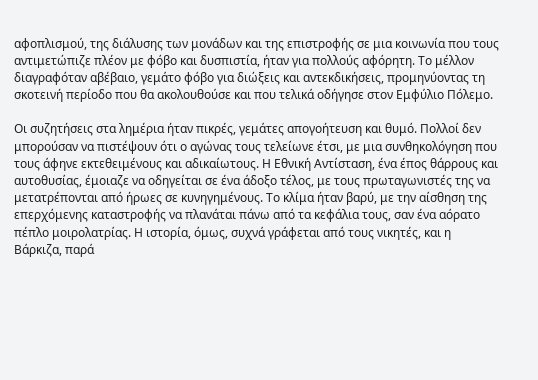αφοπλισμού, της διάλυσης των μονάδων και της επιστροφής σε μια κοινωνία που τους αντιμετώπιζε πλέον με φόβο και δυσπιστία, ήταν για πολλούς αφόρητη. Το μέλλον διαγραφόταν αβέβαιο, γεμάτο φόβο για διώξεις και αντεκδικήσεις, προμηνύοντας τη σκοτεινή περίοδο που θα ακολουθούσε και που τελικά οδήγησε στον Εμφύλιο Πόλεμο.

Οι συζητήσεις στα λημέρια ήταν πικρές, γεμάτες απογοήτευση και θυμό. Πολλοί δεν μπορούσαν να πιστέψουν ότι ο αγώνας τους τελείωνε έτσι, με μια συνθηκολόγηση που τους άφηνε εκτεθειμένους και αδικαίωτους. Η Εθνική Αντίσταση, ένα έπος θάρρους και αυτοθυσίας, έμοιαζε να οδηγείται σε ένα άδοξο τέλος, με τους πρωταγωνιστές της να μετατρέπονται από ήρωες σε κυνηγημένους. Το κλίμα ήταν βαρύ, με την αίσθηση της επερχόμενης καταστροφής να πλανάται πάνω από τα κεφάλια τους, σαν ένα αόρατο πέπλο μοιρολατρίας. Η ιστορία, όμως, συχνά γράφεται από τους νικητές, και η Βάρκιζα, παρά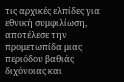τις αρχικές ελπίδες για εθνική συμφιλίωση, αποτέλεσε την προμετωπίδα μιας περιόδου βαθιάς διχόνοιας και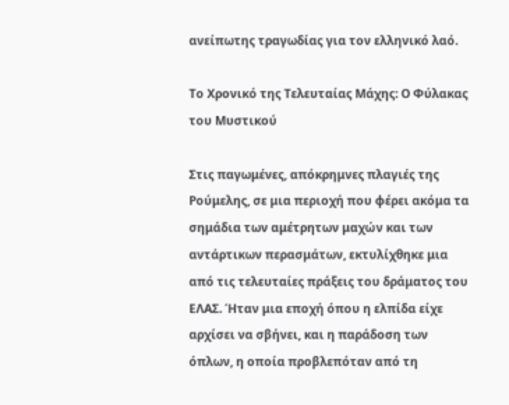ανείπωτης τραγωδίας για τον ελληνικό λαό.

Το Χρονικό της Τελευταίας Μάχης: Ο Φύλακας του Μυστικού

Στις παγωμένες, απόκρημνες πλαγιές της Ρούμελης, σε μια περιοχή που φέρει ακόμα τα σημάδια των αμέτρητων μαχών και των αντάρτικων περασμάτων, εκτυλίχθηκε μια από τις τελευταίες πράξεις του δράματος του ΕΛΑΣ. Ήταν μια εποχή όπου η ελπίδα είχε αρχίσει να σβήνει, και η παράδοση των όπλων, η οποία προβλεπόταν από τη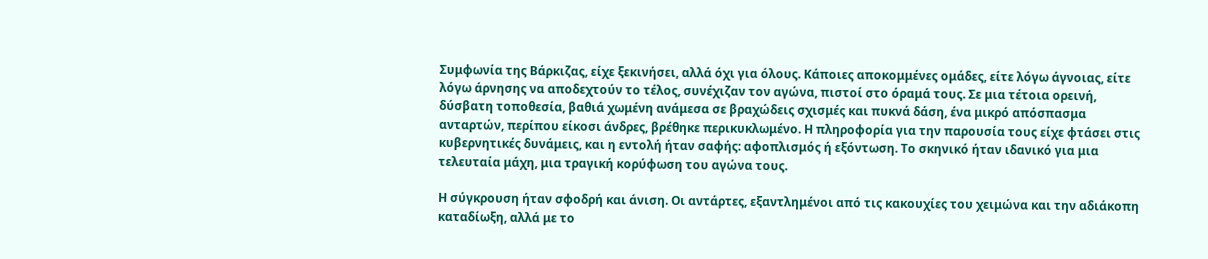Συμφωνία της Βάρκιζας, είχε ξεκινήσει, αλλά όχι για όλους. Κάποιες αποκομμένες ομάδες, είτε λόγω άγνοιας, είτε λόγω άρνησης να αποδεχτούν το τέλος, συνέχιζαν τον αγώνα, πιστοί στο όραμά τους. Σε μια τέτοια ορεινή, δύσβατη τοποθεσία, βαθιά χωμένη ανάμεσα σε βραχώδεις σχισμές και πυκνά δάση, ένα μικρό απόσπασμα ανταρτών, περίπου είκοσι άνδρες, βρέθηκε περικυκλωμένο. Η πληροφορία για την παρουσία τους είχε φτάσει στις κυβερνητικές δυνάμεις, και η εντολή ήταν σαφής: αφοπλισμός ή εξόντωση. Το σκηνικό ήταν ιδανικό για μια τελευταία μάχη, μια τραγική κορύφωση του αγώνα τους.

Η σύγκρουση ήταν σφοδρή και άνιση. Οι αντάρτες, εξαντλημένοι από τις κακουχίες του χειμώνα και την αδιάκοπη καταδίωξη, αλλά με το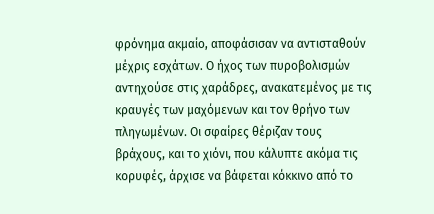φρόνημα ακμαίο, αποφάσισαν να αντισταθούν μέχρις εσχάτων. Ο ήχος των πυροβολισμών αντηχούσε στις χαράδρες, ανακατεμένος με τις κραυγές των μαχόμενων και τον θρήνο των πληγωμένων. Οι σφαίρες θέριζαν τους βράχους, και το χιόνι, που κάλυπτε ακόμα τις κορυφές, άρχισε να βάφεται κόκκινο από το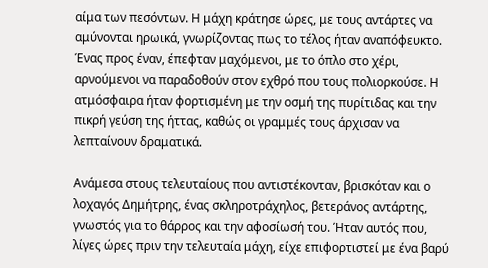αίμα των πεσόντων. Η μάχη κράτησε ώρες, με τους αντάρτες να αμύνονται ηρωικά, γνωρίζοντας πως το τέλος ήταν αναπόφευκτο. Ένας προς έναν, έπεφταν μαχόμενοι, με το όπλο στο χέρι, αρνούμενοι να παραδοθούν στον εχθρό που τους πολιορκούσε. Η ατμόσφαιρα ήταν φορτισμένη με την οσμή της πυρίτιδας και την πικρή γεύση της ήττας, καθώς οι γραμμές τους άρχισαν να λεπταίνουν δραματικά.

Ανάμεσα στους τελευταίους που αντιστέκονταν, βρισκόταν και ο λοχαγός Δημήτρης, ένας σκληροτράχηλος, βετεράνος αντάρτης, γνωστός για το θάρρος και την αφοσίωσή του. Ήταν αυτός που, λίγες ώρες πριν την τελευταία μάχη, είχε επιφορτιστεί με ένα βαρύ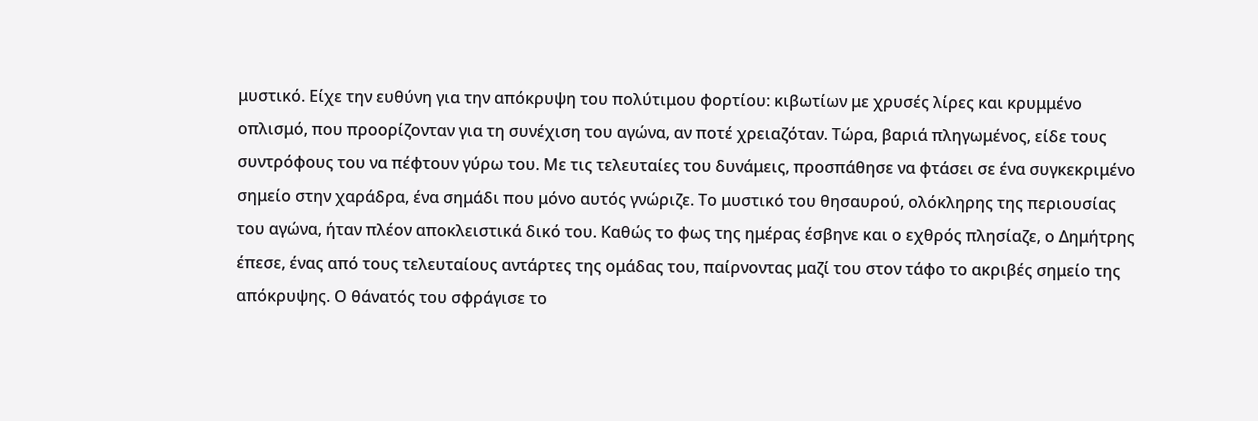μυστικό. Είχε την ευθύνη για την απόκρυψη του πολύτιμου φορτίου: κιβωτίων με χρυσές λίρες και κρυμμένο οπλισμό, που προορίζονταν για τη συνέχιση του αγώνα, αν ποτέ χρειαζόταν. Τώρα, βαριά πληγωμένος, είδε τους συντρόφους του να πέφτουν γύρω του. Με τις τελευταίες του δυνάμεις, προσπάθησε να φτάσει σε ένα συγκεκριμένο σημείο στην χαράδρα, ένα σημάδι που μόνο αυτός γνώριζε. Το μυστικό του θησαυρού, ολόκληρης της περιουσίας του αγώνα, ήταν πλέον αποκλειστικά δικό του. Καθώς το φως της ημέρας έσβηνε και ο εχθρός πλησίαζε, ο Δημήτρης έπεσε, ένας από τους τελευταίους αντάρτες της ομάδας του, παίρνοντας μαζί του στον τάφο το ακριβές σημείο της απόκρυψης. Ο θάνατός του σφράγισε το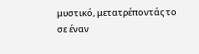μυστικό, μετατρέποντάς το σε έναν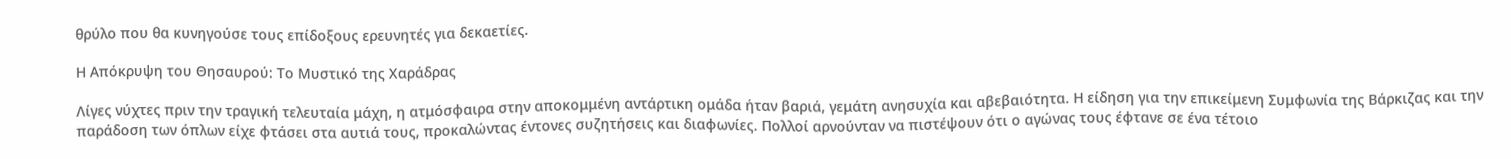θρύλο που θα κυνηγούσε τους επίδοξους ερευνητές για δεκαετίες.

Η Απόκρυψη του Θησαυρού: Το Μυστικό της Χαράδρας

Λίγες νύχτες πριν την τραγική τελευταία μάχη, η ατμόσφαιρα στην αποκομμένη αντάρτικη ομάδα ήταν βαριά, γεμάτη ανησυχία και αβεβαιότητα. Η είδηση για την επικείμενη Συμφωνία της Βάρκιζας και την παράδοση των όπλων είχε φτάσει στα αυτιά τους, προκαλώντας έντονες συζητήσεις και διαφωνίες. Πολλοί αρνούνταν να πιστέψουν ότι ο αγώνας τους έφτανε σε ένα τέτοιο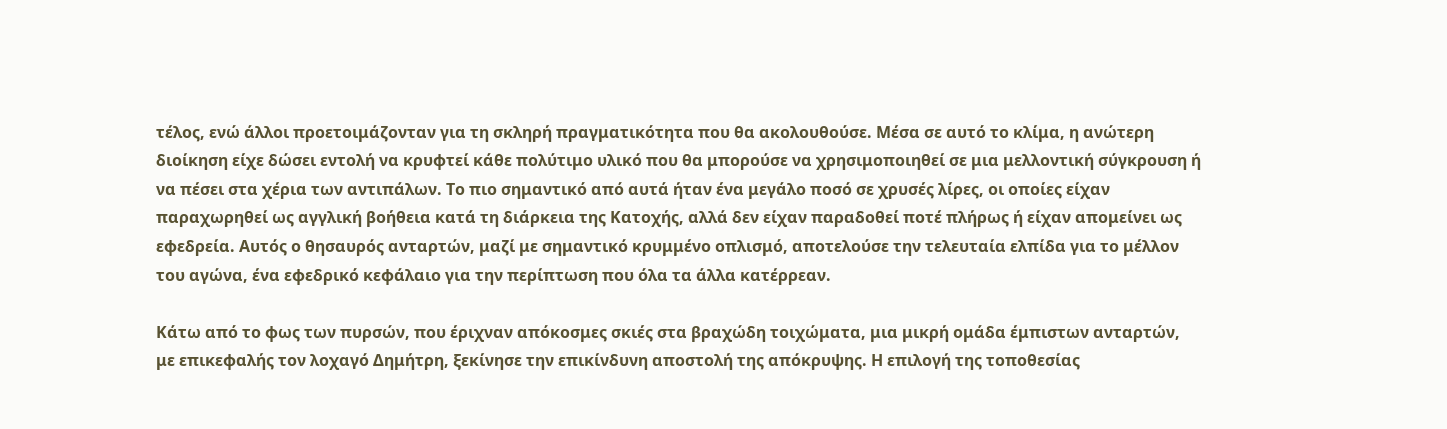τέλος, ενώ άλλοι προετοιμάζονταν για τη σκληρή πραγματικότητα που θα ακολουθούσε. Μέσα σε αυτό το κλίμα, η ανώτερη διοίκηση είχε δώσει εντολή να κρυφτεί κάθε πολύτιμο υλικό που θα μπορούσε να χρησιμοποιηθεί σε μια μελλοντική σύγκρουση ή να πέσει στα χέρια των αντιπάλων. Το πιο σημαντικό από αυτά ήταν ένα μεγάλο ποσό σε χρυσές λίρες, οι οποίες είχαν παραχωρηθεί ως αγγλική βοήθεια κατά τη διάρκεια της Κατοχής, αλλά δεν είχαν παραδοθεί ποτέ πλήρως ή είχαν απομείνει ως εφεδρεία. Αυτός ο θησαυρός ανταρτών, μαζί με σημαντικό κρυμμένο οπλισμό, αποτελούσε την τελευταία ελπίδα για το μέλλον του αγώνα, ένα εφεδρικό κεφάλαιο για την περίπτωση που όλα τα άλλα κατέρρεαν.

Κάτω από το φως των πυρσών, που έριχναν απόκοσμες σκιές στα βραχώδη τοιχώματα, μια μικρή ομάδα έμπιστων ανταρτών, με επικεφαλής τον λοχαγό Δημήτρη, ξεκίνησε την επικίνδυνη αποστολή της απόκρυψης. Η επιλογή της τοποθεσίας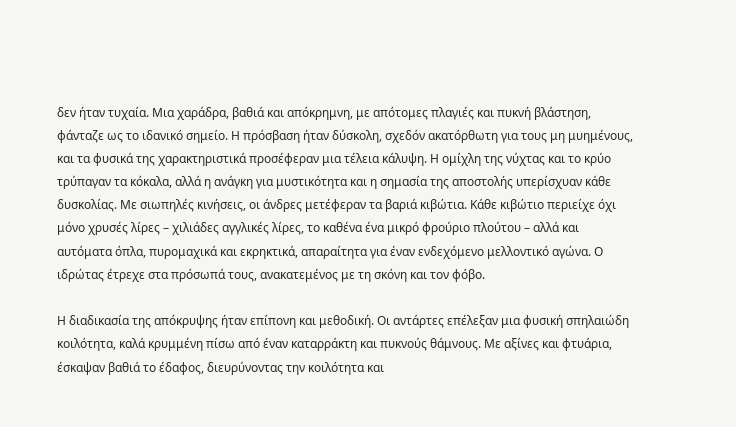δεν ήταν τυχαία. Μια χαράδρα, βαθιά και απόκρημνη, με απότομες πλαγιές και πυκνή βλάστηση, φάνταζε ως το ιδανικό σημείο. Η πρόσβαση ήταν δύσκολη, σχεδόν ακατόρθωτη για τους μη μυημένους, και τα φυσικά της χαρακτηριστικά προσέφεραν μια τέλεια κάλυψη. Η ομίχλη της νύχτας και το κρύο τρύπαγαν τα κόκαλα, αλλά η ανάγκη για μυστικότητα και η σημασία της αποστολής υπερίσχυαν κάθε δυσκολίας. Με σιωπηλές κινήσεις, οι άνδρες μετέφεραν τα βαριά κιβώτια. Κάθε κιβώτιο περιείχε όχι μόνο χρυσές λίρες – χιλιάδες αγγλικές λίρες, το καθένα ένα μικρό φρούριο πλούτου – αλλά και αυτόματα όπλα, πυρομαχικά και εκρηκτικά, απαραίτητα για έναν ενδεχόμενο μελλοντικό αγώνα. Ο ιδρώτας έτρεχε στα πρόσωπά τους, ανακατεμένος με τη σκόνη και τον φόβο.

Η διαδικασία της απόκρυψης ήταν επίπονη και μεθοδική. Οι αντάρτες επέλεξαν μια φυσική σπηλαιώδη κοιλότητα, καλά κρυμμένη πίσω από έναν καταρράκτη και πυκνούς θάμνους. Με αξίνες και φτυάρια, έσκαψαν βαθιά το έδαφος, διευρύνοντας την κοιλότητα και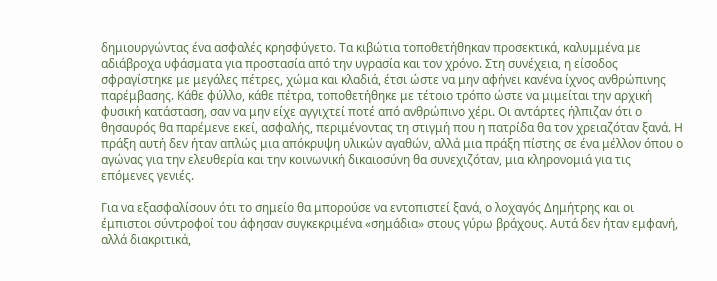δημιουργώντας ένα ασφαλές κρησφύγετο. Τα κιβώτια τοποθετήθηκαν προσεκτικά, καλυμμένα με αδιάβροχα υφάσματα για προστασία από την υγρασία και τον χρόνο. Στη συνέχεια, η είσοδος σφραγίστηκε με μεγάλες πέτρες, χώμα και κλαδιά, έτσι ώστε να μην αφήνει κανένα ίχνος ανθρώπινης παρέμβασης. Κάθε φύλλο, κάθε πέτρα, τοποθετήθηκε με τέτοιο τρόπο ώστε να μιμείται την αρχική φυσική κατάσταση, σαν να μην είχε αγγιχτεί ποτέ από ανθρώπινο χέρι. Οι αντάρτες ήλπιζαν ότι ο θησαυρός θα παρέμενε εκεί, ασφαλής, περιμένοντας τη στιγμή που η πατρίδα θα τον χρειαζόταν ξανά. Η πράξη αυτή δεν ήταν απλώς μια απόκρυψη υλικών αγαθών, αλλά μια πράξη πίστης σε ένα μέλλον όπου ο αγώνας για την ελευθερία και την κοινωνική δικαιοσύνη θα συνεχιζόταν, μια κληρονομιά για τις επόμενες γενιές.

Για να εξασφαλίσουν ότι το σημείο θα μπορούσε να εντοπιστεί ξανά, ο λοχαγός Δημήτρης και οι έμπιστοι σύντροφοί του άφησαν συγκεκριμένα «σημάδια» στους γύρω βράχους. Αυτά δεν ήταν εμφανή, αλλά διακριτικά,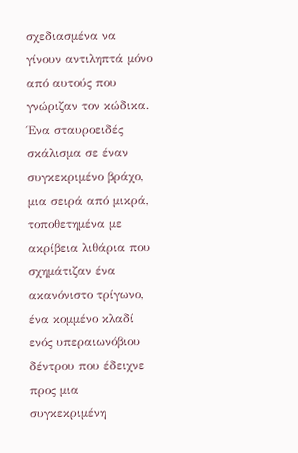σχεδιασμένα να γίνουν αντιληπτά μόνο από αυτούς που γνώριζαν τον κώδικα. Ένα σταυροειδές σκάλισμα σε έναν συγκεκριμένο βράχο, μια σειρά από μικρά, τοποθετημένα με ακρίβεια λιθάρια που σχημάτιζαν ένα ακανόνιστο τρίγωνο, ένα κομμένο κλαδί ενός υπεραιωνόβιου δέντρου που έδειχνε προς μια συγκεκριμένη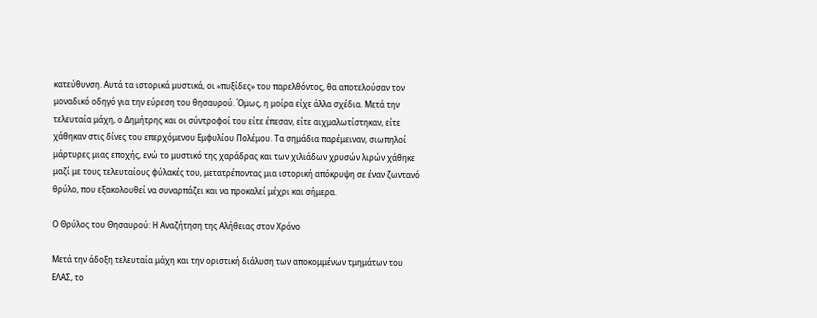κατεύθυνση. Αυτά τα ιστορικά μυστικά, οι «πυξίδες» του παρελθόντος, θα αποτελούσαν τον μοναδικό οδηγό για την εύρεση του θησαυρού. Όμως, η μοίρα είχε άλλα σχέδια. Μετά την τελευταία μάχη, ο Δημήτρης και οι σύντροφοί του είτε έπεσαν, είτε αιχμαλωτίστηκαν, είτε χάθηκαν στις δίνες του επερχόμενου Εμφυλίου Πολέμου. Τα σημάδια παρέμειναν, σιωπηλοί μάρτυρες μιας εποχής, ενώ το μυστικό της χαράδρας και των χιλιάδων χρυσών λιρών χάθηκε μαζί με τους τελευταίους φύλακές του, μετατρέποντας μια ιστορική απόκρυψη σε έναν ζωντανό θρύλο, που εξακολουθεί να συναρπάζει και να προκαλεί μέχρι και σήμερα.

Ο Θρύλος του Θησαυρού: Η Αναζήτηση της Αλήθειας στον Χρόνο

Μετά την άδοξη τελευταία μάχη και την οριστική διάλυση των αποκομμένων τμημάτων του ΕΛΑΣ, το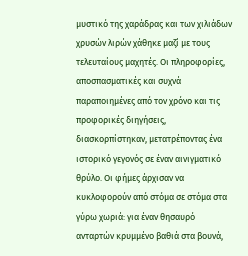μυστικό της χαράδρας και των χιλιάδων χρυσών λιρών χάθηκε μαζί με τους τελευταίους μαχητές. Οι πληροφορίες, αποσπασματικές και συχνά παραποιημένες από τον χρόνο και τις προφορικές διηγήσεις, διασκορπίστηκαν, μετατρέποντας ένα ιστορικό γεγονός σε έναν αινιγματικό θρύλο. Οι φήμες άρχισαν να κυκλοφορούν από στόμα σε στόμα στα γύρω χωριά: για έναν θησαυρό ανταρτών κρυμμένο βαθιά στα βουνά,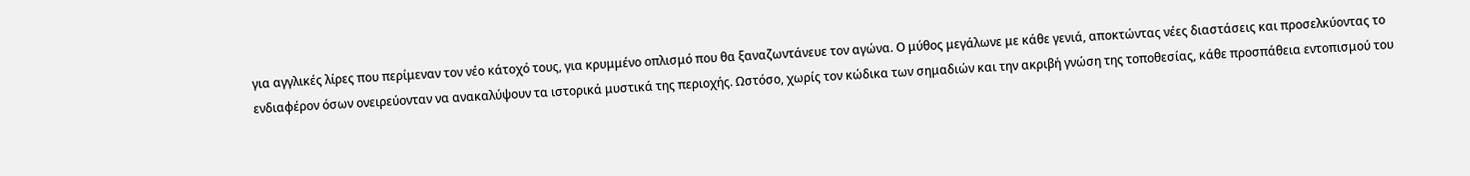για αγγλικές λίρες που περίμεναν τον νέο κάτοχό τους, για κρυμμένο οπλισμό που θα ξαναζωντάνευε τον αγώνα. Ο μύθος μεγάλωνε με κάθε γενιά, αποκτώντας νέες διαστάσεις και προσελκύοντας το ενδιαφέρον όσων ονειρεύονταν να ανακαλύψουν τα ιστορικά μυστικά της περιοχής. Ωστόσο, χωρίς τον κώδικα των σημαδιών και την ακριβή γνώση της τοποθεσίας, κάθε προσπάθεια εντοπισμού του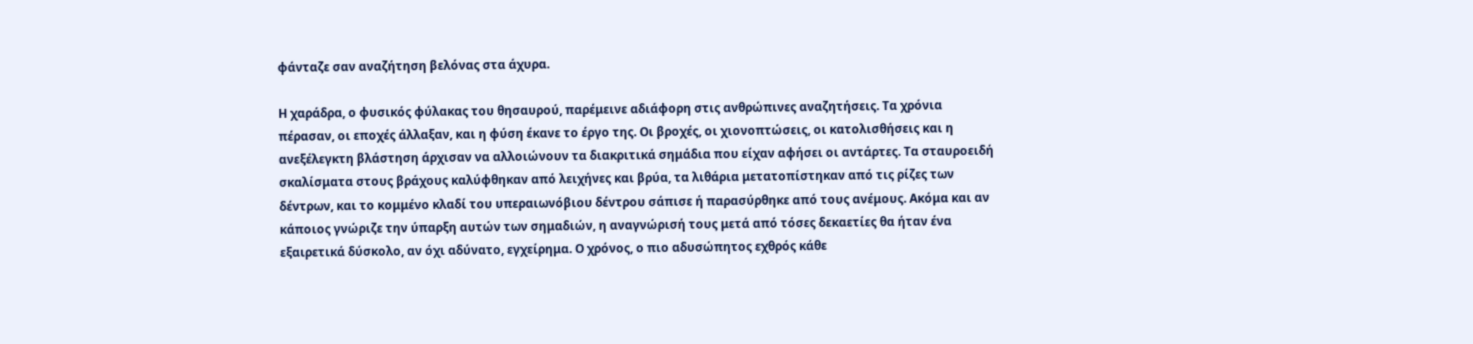φάνταζε σαν αναζήτηση βελόνας στα άχυρα.

Η χαράδρα, ο φυσικός φύλακας του θησαυρού, παρέμεινε αδιάφορη στις ανθρώπινες αναζητήσεις. Τα χρόνια πέρασαν, οι εποχές άλλαξαν, και η φύση έκανε το έργο της. Οι βροχές, οι χιονοπτώσεις, οι κατολισθήσεις και η ανεξέλεγκτη βλάστηση άρχισαν να αλλοιώνουν τα διακριτικά σημάδια που είχαν αφήσει οι αντάρτες. Τα σταυροειδή σκαλίσματα στους βράχους καλύφθηκαν από λειχήνες και βρύα, τα λιθάρια μετατοπίστηκαν από τις ρίζες των δέντρων, και το κομμένο κλαδί του υπεραιωνόβιου δέντρου σάπισε ή παρασύρθηκε από τους ανέμους. Ακόμα και αν κάποιος γνώριζε την ύπαρξη αυτών των σημαδιών, η αναγνώρισή τους μετά από τόσες δεκαετίες θα ήταν ένα εξαιρετικά δύσκολο, αν όχι αδύνατο, εγχείρημα. Ο χρόνος, ο πιο αδυσώπητος εχθρός κάθε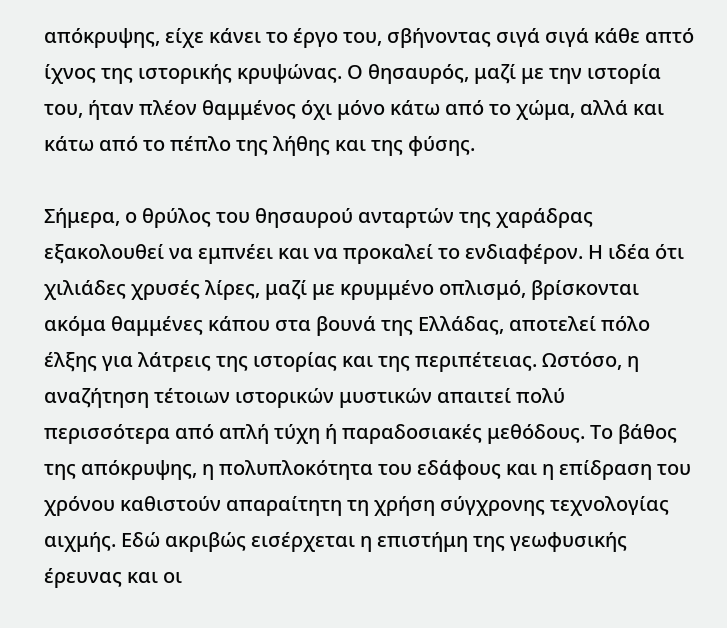απόκρυψης, είχε κάνει το έργο του, σβήνοντας σιγά σιγά κάθε απτό ίχνος της ιστορικής κρυψώνας. Ο θησαυρός, μαζί με την ιστορία του, ήταν πλέον θαμμένος όχι μόνο κάτω από το χώμα, αλλά και κάτω από το πέπλο της λήθης και της φύσης.

Σήμερα, ο θρύλος του θησαυρού ανταρτών της χαράδρας εξακολουθεί να εμπνέει και να προκαλεί το ενδιαφέρον. Η ιδέα ότι χιλιάδες χρυσές λίρες, μαζί με κρυμμένο οπλισμό, βρίσκονται ακόμα θαμμένες κάπου στα βουνά της Ελλάδας, αποτελεί πόλο έλξης για λάτρεις της ιστορίας και της περιπέτειας. Ωστόσο, η αναζήτηση τέτοιων ιστορικών μυστικών απαιτεί πολύ περισσότερα από απλή τύχη ή παραδοσιακές μεθόδους. Το βάθος της απόκρυψης, η πολυπλοκότητα του εδάφους και η επίδραση του χρόνου καθιστούν απαραίτητη τη χρήση σύγχρονης τεχνολογίας αιχμής. Εδώ ακριβώς εισέρχεται η επιστήμη της γεωφυσικής έρευνας και οι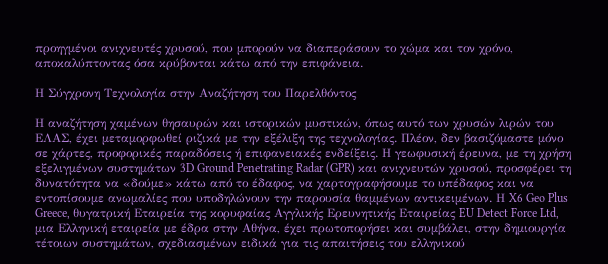προηγμένοι ανιχνευτές χρυσού, που μπορούν να διαπεράσουν το χώμα και τον χρόνο, αποκαλύπτοντας όσα κρύβονται κάτω από την επιφάνεια.

Η Σύγχρονη Τεχνολογία στην Αναζήτηση του Παρελθόντος

Η αναζήτηση χαμένων θησαυρών και ιστορικών μυστικών, όπως αυτό των χρυσών λιρών του ΕΛΑΣ, έχει μεταμορφωθεί ριζικά με την εξέλιξη της τεχνολογίας. Πλέον, δεν βασιζόμαστε μόνο σε χάρτες, προφορικές παραδόσεις ή επιφανειακές ενδείξεις. Η γεωφυσική έρευνα, με τη χρήση εξελιγμένων συστημάτων 3D Ground Penetrating Radar (GPR) και ανιχνευτών χρυσού, προσφέρει τη δυνατότητα να «δούμε» κάτω από το έδαφος, να χαρτογραφήσουμε το υπέδαφος και να εντοπίσουμε ανωμαλίες που υποδηλώνουν την παρουσία θαμμένων αντικειμένων. Η X6 Geo Plus Greece, θυγατρική Εταιρεία της κορυφαίας Αγγλικής Ερευνητικής Εταιρείας EU Detect Force Ltd, μια Ελληνική εταιρεία με έδρα στην Αθήνα, έχει πρωτοπορήσει και συμβάλει, στην δημιουργία τέτοιων συστημάτων, σχεδιασμένων ειδικά για τις απαιτήσεις του ελληνικού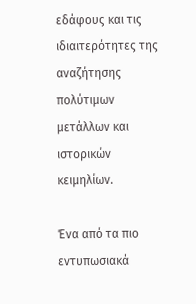εδάφους και τις ιδιαιτερότητες της αναζήτησης πολύτιμων μετάλλων και ιστορικών κειμηλίων.

Ένα από τα πιο εντυπωσιακά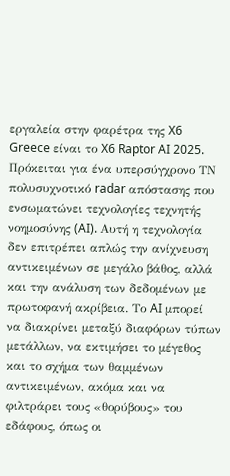εργαλεία στην φαρέτρα της X6 Greece είναι το X6 Raptor AI 2025. Πρόκειται για ένα υπερσύγχρονο ΤΝ πολυσυχνοτικό radar απόστασης που ενσωματώνει τεχνολογίες τεχνητής νοημοσύνης (AI). Αυτή η τεχνολογία δεν επιτρέπει απλώς την ανίχνευση αντικειμένων σε μεγάλο βάθος, αλλά και την ανάλυση των δεδομένων με πρωτοφανή ακρίβεια. Το AI μπορεί να διακρίνει μεταξύ διαφόρων τύπων μετάλλων, να εκτιμήσει το μέγεθος και το σχήμα των θαμμένων αντικειμένων, ακόμα και να φιλτράρει τους «θορύβους» του εδάφους, όπως οι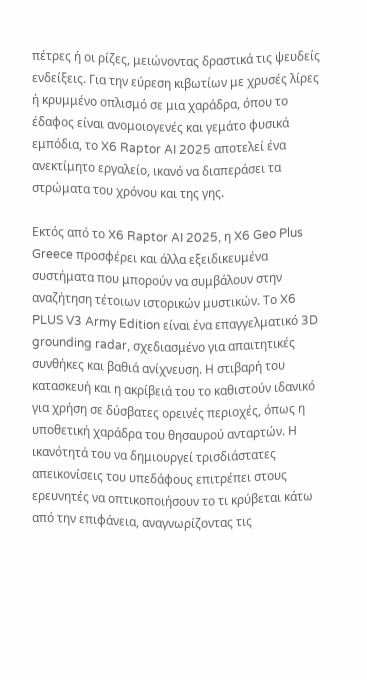πέτρες ή οι ρίζες, μειώνοντας δραστικά τις ψευδείς ενδείξεις. Για την εύρεση κιβωτίων με χρυσές λίρες ή κρυμμένο οπλισμό σε μια χαράδρα, όπου το έδαφος είναι ανομοιογενές και γεμάτο φυσικά εμπόδια, το X6 Raptor AI 2025 αποτελεί ένα ανεκτίμητο εργαλείο, ικανό να διαπεράσει τα στρώματα του χρόνου και της γης.

Εκτός από το X6 Raptor AI 2025, η X6 Geo Plus Greece προσφέρει και άλλα εξειδικευμένα συστήματα που μπορούν να συμβάλουν στην αναζήτηση τέτοιων ιστορικών μυστικών. Το X6 PLUS V3 Army Edition είναι ένα επαγγελματικό 3D grounding radar, σχεδιασμένο για απαιτητικές συνθήκες και βαθιά ανίχνευση. Η στιβαρή του κατασκευή και η ακρίβειά του το καθιστούν ιδανικό για χρήση σε δύσβατες ορεινές περιοχές, όπως η υποθετική χαράδρα του θησαυρού ανταρτών. Η ικανότητά του να δημιουργεί τρισδιάστατες απεικονίσεις του υπεδάφους επιτρέπει στους ερευνητές να οπτικοποιήσουν το τι κρύβεται κάτω από την επιφάνεια, αναγνωρίζοντας τις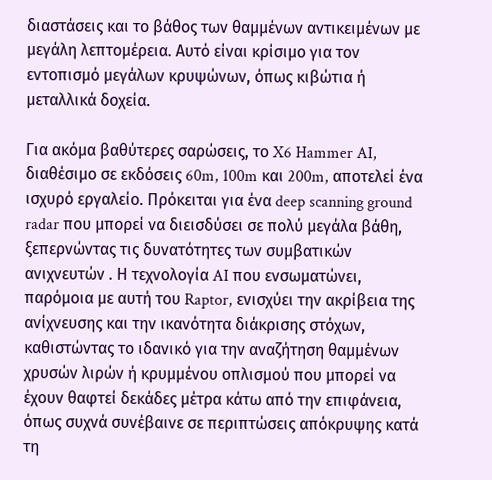διαστάσεις και το βάθος των θαμμένων αντικειμένων με μεγάλη λεπτομέρεια. Αυτό είναι κρίσιμο για τον εντοπισμό μεγάλων κρυψώνων, όπως κιβώτια ή μεταλλικά δοχεία.

Για ακόμα βαθύτερες σαρώσεις, το X6 Hammer AI, διαθέσιμο σε εκδόσεις 60m, 100m και 200m, αποτελεί ένα ισχυρό εργαλείο. Πρόκειται για ένα deep scanning ground radar που μπορεί να διεισδύσει σε πολύ μεγάλα βάθη, ξεπερνώντας τις δυνατότητες των συμβατικών ανιχνευτών . Η τεχνολογία AI που ενσωματώνει, παρόμοια με αυτή του Raptor, ενισχύει την ακρίβεια της ανίχνευσης και την ικανότητα διάκρισης στόχων, καθιστώντας το ιδανικό για την αναζήτηση θαμμένων χρυσών λιρών ή κρυμμένου οπλισμού που μπορεί να έχουν θαφτεί δεκάδες μέτρα κάτω από την επιφάνεια, όπως συχνά συνέβαινε σε περιπτώσεις απόκρυψης κατά τη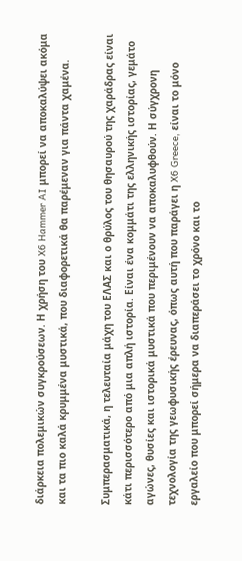διάρκεια πολεμικών συγκρούσεων. Η χρήση του X6 Hammer AI μπορεί να αποκαλύψει ακόμα και τα πιο καλά κρυμμένα μυστικά, που διαφορετικά θα παρέμεναν για πάντα χαμένα.

Συμπερασματικά, η τελευταία μάχη του ΕΛΑΣ και ο θρύλος του θησαυρού της χαράδρας είναι κάτι περισσότερο από μια απλή ιστορία. Είναι ένα κομμάτι της ελληνικής ιστορίας, γεμάτο αγώνες, θυσίες και ιστορικά μυστικά που περιμένουν να αποκαλυφθούν. Η σύγχρονη τεχνολογία της γεωφυσικής έρευνας, όπως αυτή που παράγει η X6 Greece, είναι το μόνο εργαλείο που μπορεί σήμερα να διαπεράσει το χρόνο και το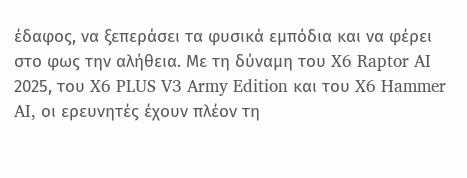έδαφος, να ξεπεράσει τα φυσικά εμπόδια και να φέρει στο φως την αλήθεια. Με τη δύναμη του X6 Raptor AI 2025, του X6 PLUS V3 Army Edition και του X6 Hammer AI, οι ερευνητές έχουν πλέον τη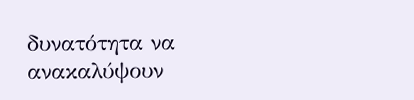δυνατότητα να ανακαλύψουν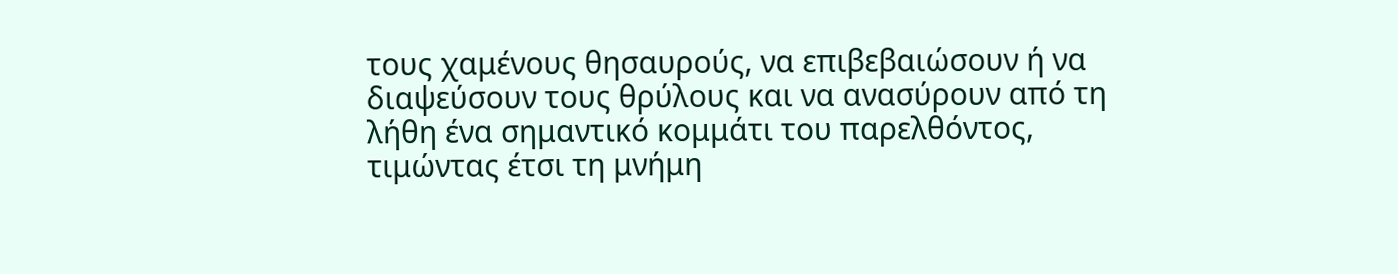τους χαμένους θησαυρούς, να επιβεβαιώσουν ή να διαψεύσουν τους θρύλους και να ανασύρουν από τη λήθη ένα σημαντικό κομμάτι του παρελθόντος, τιμώντας έτσι τη μνήμη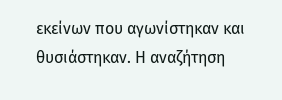εκείνων που αγωνίστηκαν και θυσιάστηκαν. Η αναζήτηση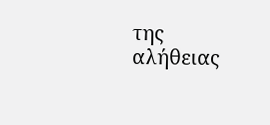της αλήθειας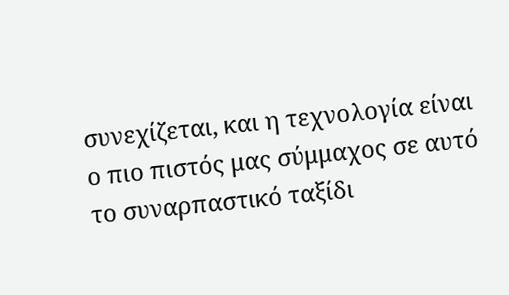συνεχίζεται, και η τεχνολογία είναι ο πιο πιστός μας σύμμαχος σε αυτό το συναρπαστικό ταξίδι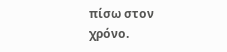πίσω στον χρόνο.